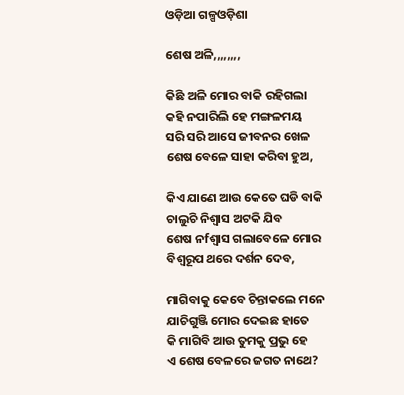ଓଡ଼ିଆ ଗଳ୍ପଓଡ଼ିଶା

ଶେଷ ଅଳି,,,,,,,,

କିଛି ଅଳି ମୋର ବାକି ରହିଗଲା
କହି ନପାରିଲି ହେ ମଙ୍ଗଳମୟ
ସରି ସରି ଆସେ ଜୀବନର ଖେଳ
ଶେଷ ବେଳେ ସାହା କରିବା ହୁଅ,

କିଏ ଯାଣେ ଆଉ କେତେ ଘଡି ବାକି
ଚାଲୁଚି ନିଶ୍ବାସ ଅଟକି ଯିବ
ଶେଷ ନfଶ୍ୱାସ ଗଲାବେଳେ ମୋର
ବିଶ୍ବରୂପ ଥରେ ଦର୍ଶନ ଦେବ,

ମାଗିବାକୁ କେବେ ଚିନ୍ତାକଲେ ମନେ
ଯାଚିଗୁଞ୍ଜି ମୋର ଦେଇଛ ହାତେ
କି ମାଗିବି ଆଉ ତୁମକୁ ପ୍ରଭୁ ହେ
ଏ ଶେଷ ବେଳରେ ଜଗତ ନାଥେ?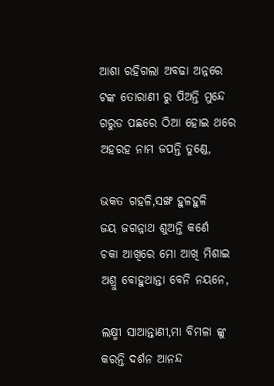ଆଶା ରହିଗଲା ଅବଢା ଅନ୍ନରେ
ଟଙ୍କ ତୋରାଣୀ ରୁ ପିଅନ୍ତି ମୁନ୍ଦେ
ଗରୁଡ ପଛରେ ଠିଆ ହୋଇ ଥରେ
ଅହରହ ନାମ ଜପନ୍ତି ତୁଣ୍ଡେ,

ଭକତ ଗହଳି,ସଙ୍ଖ ହୁଳହୁଳି
ଜୟ ଜଗନ୍ନାଥ ଶୁଅନ୍ତି କର୍ଣେ
ଚକା ଆଖିରେ ମୋ ଆଖି ମିଶାଇ
ଅଶ୍ରୁ ବୋହୁଥାନ୍ତା ବେନି ନୟନେ,

ଲକ୍ଷ୍ମୀ ସାଆନ୍ତାଣୀ,ମା ବିମଳା ଙ୍କୁ
କରନ୍ତି ଦର୍ଶନ ଆନନ୍ଦ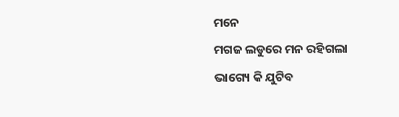ମନେ
ମଗଜ ଲଡୁରେ ମନ ରହିଗଲା
ଭାଗ୍ୟେ କି ଯୁଟିବ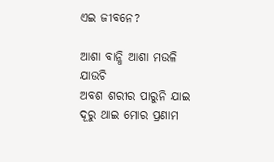ଏଇ ଜୀବନେ?

ଆଶା ବାନ୍ଧି ଆଶା ମଉଳି ଯାଉଚି
ଅବଶ ଶରୀର ପାରୁନି ଯାଇ
ଦୂରୁ ଥାଇ ମୋର ପ୍ରଣାମ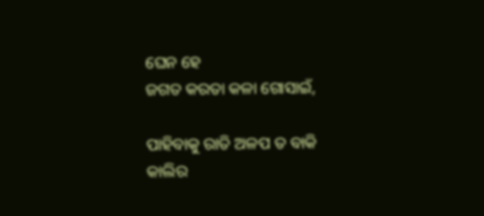ଘେନ ହେ
ଜଗତ କରତା କଳା ଗୋସାଇଁ,

ପାହିବାକୁ ରାତି ଅଳପ ତ ବାକି
କାଲିର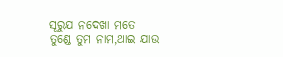ସୂରୁଯ ନଦେଖା ମତେ
ତୁଣ୍ଡେ ତୁମ ନାମ,ଥାଇ ଯାଉ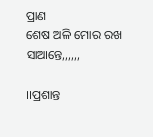ପ୍ରାଣ
ଶେଷ ଅଳି ମୋର ରଖ ସାଆନ୍ତେ,,,,,,

।।ପ୍ରଶାନ୍ତ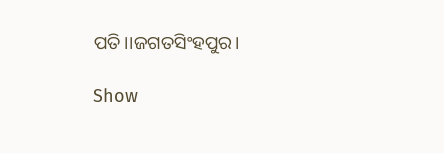ପତି।।ଜଗତସିଂହପୁର।

Show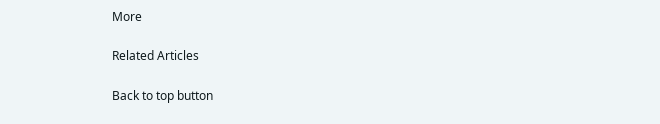More

Related Articles

Back to top button